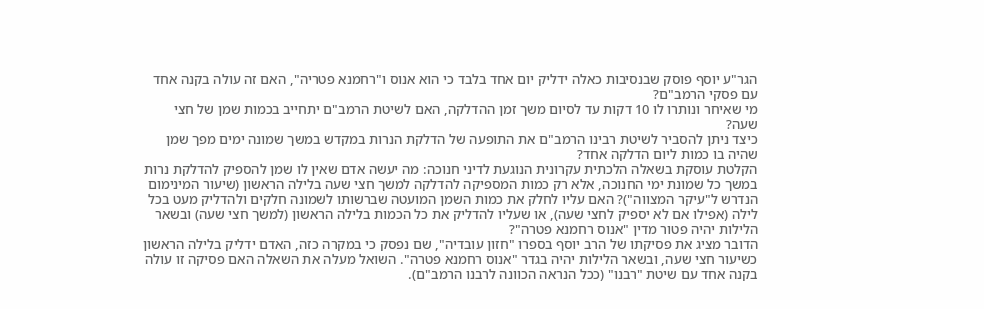הגר"ע יוסף פוסק שבנסיבות כאלה ידליק יום אחד בלבד כי הוא אנוס ו"רחמנא פטריה", האם זה עולה בקנה אחד עם פסקי הרמב"ם?
מי שאיחר ונותרו לו 10 דקות עד לסיום משך זמן ההדלקה, האם לשיטת הרמב"ם יתחייב בכמות שמן של חצי שעה?
כיצד ניתן להסביר לשיטת רבינו הרמב"ם את התופעה של הדלקת הנרות במקדש במשך שמונה ימים מפך שמן שהיה בו כמות ליום הדלקה אחד?
הקלטת עוסקת בשאלה הלכתית עקרונית הנוגעת לדיני חנוכה: מה יעשה אדם שאין לו שמן להספיק להדלקת נרות במשך כל שמונת ימי החנוכה, אלא רק כמות המספיקה להדלקה למשך חצי שעה בלילה הראשון (שיעור המינימום הנדרש ל"עיקר המצווה")? האם עליו לחלק את כמות השמן המועטה שברשותו לשמונה חלקים ולהדליק מעט בכל לילה (אפילו אם לא יספיק לחצי שעה), או שעליו להדליק את כל הכמות בלילה הראשון (למשך חצי שעה) ובשאר הלילות יהיה פטור מדין "אנוס רחמנא פטרה"?
הדובר מציג את פסיקתו של הרב יוסף בספרו "חזון עובדיה", שם נפסק כי במקרה כזה, האדם ידליק בלילה הראשון כשיעור חצי שעה, ובשאר הלילות יהיה בגדר "אנוס רחמנא פטרה". השואל מעלה את השאלה האם פסיקה זו עולה בקנה אחד עם שיטת "רבנו" (ככל הנראה הכוונה לרבנו הרמב"ם).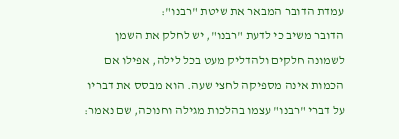עמדת הדובר המבאר את שיטת "רבנו":
הדובר משיב כי לדעת "רבנו", יש לחלק את השמן לשמונה חלקים ולהדליק מעט בכל לילה, אפילו אם הכמות אינה מספיקה לחצי שעה. הוא מבסס את דבריו על דברי "רבנו" עצמו בהלכות מגילה וחנוכה, שם נאמר: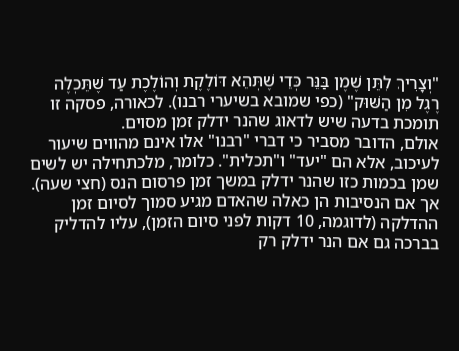"וְצָרִיךְ לִתֵּן שֶׁמֶן בַּנֵּר כְּדֵי שֶׁתְּהֵא דּוֹלֶקֶת וְהוֹלֶכֶת עַד שֶׁתֵּכְלֶה רֶגֶל מִן הַשּׁוּק" (כפי שמובא בשיערי רבנו). לכאורה, פסקה זו תומכת בדעה שיש לדאוג שהנר ידלק זמן מסוים.
אולם, הדובר מסביר כי דברי "רבנו" אלו אינם מהווים שיעור לעיכוב, אלא הם "יעד" ו"תכלית". כלומר, מלכתחילה יש לשים שמן בכמות כזו שהנר ידלק במשך זמן פרסום הנס (חצי שעה). אך אם הנסיבות הן כאלה שהאדם מגיע סמוך לסיום זמן ההדלקה (לדוגמה, 10 דקות לפני סיום הזמן), עליו להדליק בברכה גם אם הנר ידלק רק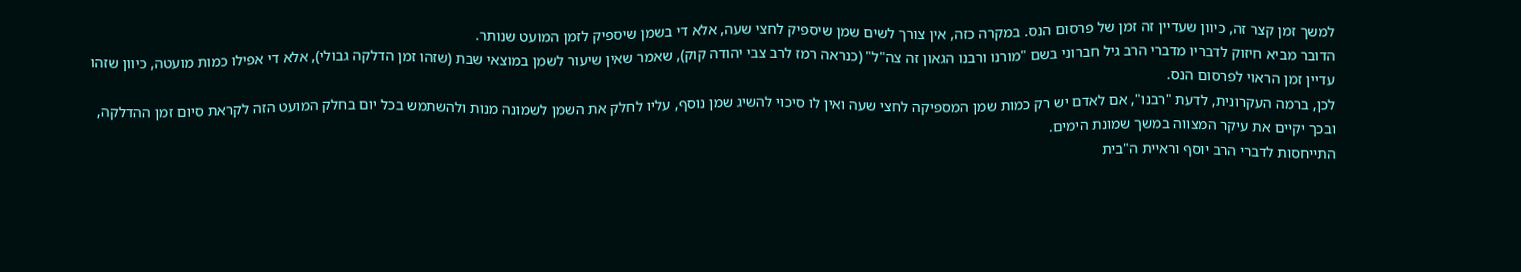למשך זמן קצר זה, כיוון שעדיין זה זמן של פרסום הנס. במקרה כזה, אין צורך לשים שמן שיספיק לחצי שעה, אלא די בשמן שיספיק לזמן המועט שנותר.
הדובר מביא חיזוק לדבריו מדברי הרב גיל חברוני בשם "מורנו ורבנו הגאון זה צה"ל" (כנראה רמז לרב צבי יהודה קוק), שאמר שאין שיעור לשמן במוצאי שבת (שזהו זמן הדלקה גבולי), אלא די אפילו כמות מועטה, כיוון שזהו עדיין זמן הראוי לפרסום הנס.
לכן, ברמה העקרונית, לדעת "רבנו", אם לאדם יש רק כמות שמן המספיקה לחצי שעה ואין לו סיכוי להשיג שמן נוסף, עליו לחלק את השמן לשמונה מנות ולהשתמש בכל יום בחלק המועט הזה לקראת סיום זמן ההדלקה, ובכך יקיים את עיקר המצווה במשך שמונת הימים.
התייחסות לדברי הרב יוסף וראיית ה"בית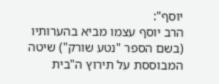יוסף":
הרב יוסף עצמו מביא בהערותיו (בשם הספר "נטע שורק") שיטה המבוססת על תירוץ ה"בית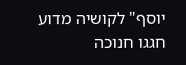יוסף" לקושיה מדוע חגגו חנוכה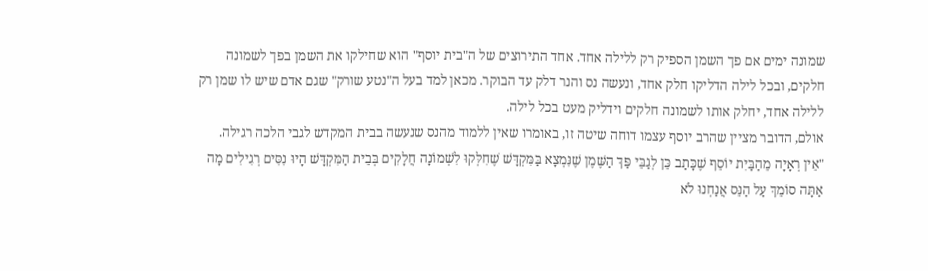שמונה ימים אם פך השמן הספיק רק ללילה אחד. אחד התירוצים של ה"בית יוסף" הוא שחילקו את השמן בפך לשמונה חלקים, ובכל לילה הדליקו חלק אחד, ונעשה נס והנר דלק עד הבוקר. מכאן למד בעל ה"נטע שורק" שגם אדם שיש לו שמן רק ללילה אחד, יחלק אותו לשמונה חלקים וידליק מעט בכל לילה.
אולם, הדובר מציין שהרב יוסף עצמו דוחה שיטה זו, באומרו שאין ללמוד מהנס שנעשה בבית המקדש לגבי הלכה רגילה. "אֵין רְאָיָה מֵהַבַּיִת יוֹסֵף שֶׁכָּתַב כֵּן לְגַבֵּי פַּךְ הַשֶּׁמֶן שֶׁנִּמְצָא בַּמִּקְדָּשׁ שֶׁחִלְּקוּ לִשְׁמוֹנָה חֲלָקִים בְּבֵית הַמִּקְדָּשׁ הָיוּ נִסִּים רְגִילִים מָה אַתָּה סוֹמֵךְ עַל הַנֵּס אֲנַחְנוּ לֹא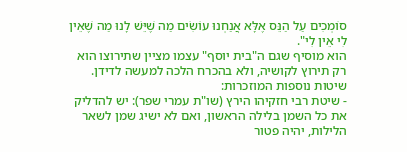סוֹמְכִים עַל הַנֵּס אֶלָּא אֲנַחְנוּ עוֹשִׂים מַה שֶׁיֵּשׁ לָנוּ מַה שֶׁאֵין לִי אֵין לִי".
הוא מוסיף שגם ה"בית יוסף" עצמו מציין שתירוצו הוא רק תירוץ לקושיה, ולא בהכרח הלכה למעשה לדידן.
שיטות נוספות המוזכרות:
- שיטת רבי חזקיהו הירץ (שו"ת עמרי שפר): יש להדליק את כל השמן בלילה הראשון, ואם לא ישיג שמן לשאר הלילות, יהיה פטור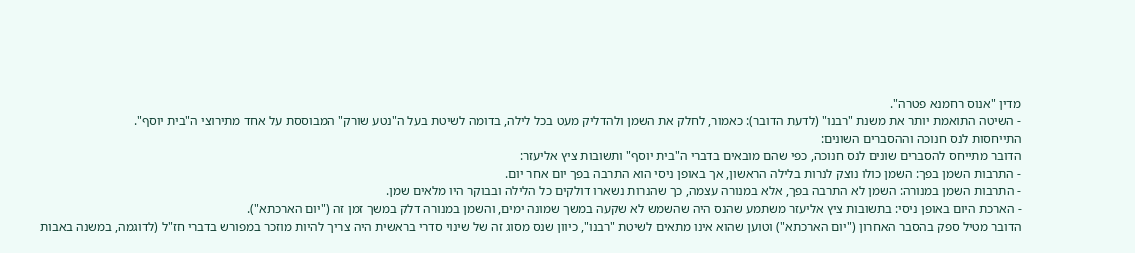מדין "אנוס רחמנא פטרה".
- השיטה התואמת יותר את משנת "רבנו" (לדעת הדובר): כאמור, לחלק את השמן ולהדליק מעט בכל לילה, בדומה לשיטת בעל ה"נטע שורק" המבוססת על אחד מתירוצי ה"בית יוסף".
התייחסות לנס חנוכה וההסברים השונים:
הדובר מתייחס להסברים שונים לנס חנוכה, כפי שהם מובאים בדברי ה"בית יוסף" ותשובות ציץ אליעזר:
- התרבות השמן בפך: השמן כולו נוצק לנרות בלילה הראשון, אך באופן ניסי הוא התרבה בפך יום אחר יום.
- התרבות השמן במנורה: השמן לא התרבה בפך, אלא במנורה עצמה, כך שהנרות נשארו דולקים כל הלילה ובבוקר היו מלאים שמן.
- הארכת היום באופן ניסי: בתשובות ציץ אליעזר משתמע שהנס היה שהשמש לא שקעה במשך שמונה ימים, והשמן במנורה דלק במשך זמן זה ("יום הארכתא").
הדובר מטיל ספק בהסבר האחרון ("יום הארכתא") וטוען שהוא אינו מתאים לשיטת "רבנו", כיוון שנס מסוג זה של שינוי סדרי בראשית היה צריך להיות מוזכר במפורש בדברי חז"ל (לדוגמה, במשנה באבות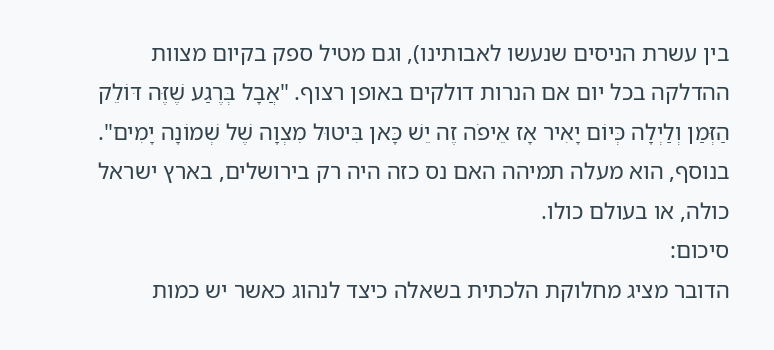בין עשרת הניסים שנעשו לאבותינו), וגם מטיל ספק בקיום מצוות ההדלקה בכל יום אם הנרות דולקים באופן רצוף. "אֲבָל בְּרֶגַע שֶׁזֶּה דּוֹלֵק הַזְּמַן וְלַיְלָה כְּיוֹם יָאִיר אָז אֵיפֹה זֶה יֵשׁ כָּאן בִּיטוּל מִצְוָה שֶׁל שְׁמוֹנָה יָמִים".
בנוסף, הוא מעלה תמיהה האם נס כזה היה רק בירושלים, בארץ ישראל כולה, או בעולם כולו.
סיכום:
הדובר מציג מחלוקת הלכתית בשאלה כיצד לנהוג כאשר יש כמות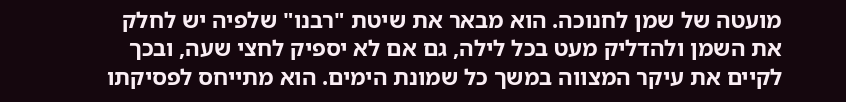מועטה של שמן לחנוכה. הוא מבאר את שיטת "רבנו" שלפיה יש לחלק את השמן ולהדליק מעט בכל לילה, גם אם לא יספיק לחצי שעה, ובכך לקיים את עיקר המצווה במשך כל שמונת הימים. הוא מתייחס לפסיקתו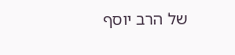של הרב יוסף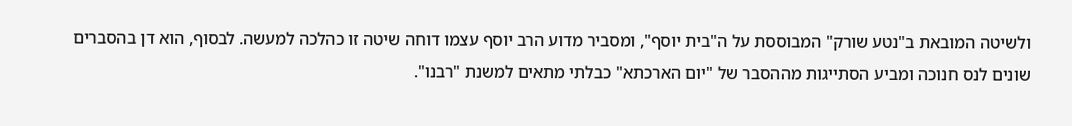ולשיטה המובאת ב"נטע שורק" המבוססת על ה"בית יוסף", ומסביר מדוע הרב יוסף עצמו דוחה שיטה זו כהלכה למעשה. לבסוף, הוא דן בהסברים שונים לנס חנוכה ומביע הסתייגות מההסבר של "יום הארכתא" כבלתי מתאים למשנת "רבנו".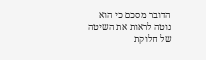הדובר מסכם כי הוא נוטה לראות את השיטה של חלוקת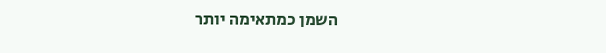השמן כמתאימה יותר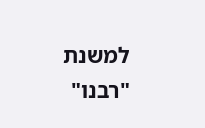למשנת "רבנו"